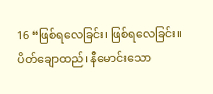16 “ဖြစ်ရလေခြင်း၊ ဖြစ်ရလေခြင်း။ ပိတ်ချောထည်၊ နီမောင်းသော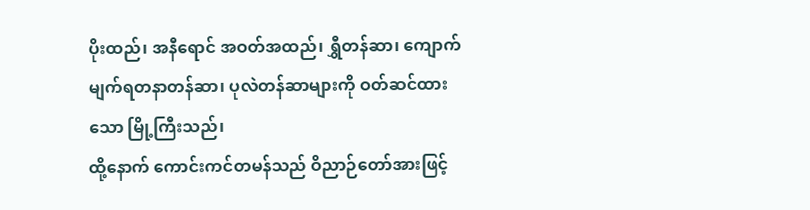ပိုးထည်၊ အနီရောင် အဝတ်အထည်၊ ရွှီတန်ဆာ၊ ကျောက်မျက်ရတနာတန်ဆာ၊ ပုလဲတန်ဆာများကို ဝတ်ဆင်ထားသော မြို့ကြီးသည်၊
ထို့နောက် ကောင်းကင်တမန်သည် ဝိညာဉ်တော်အားဖြင့်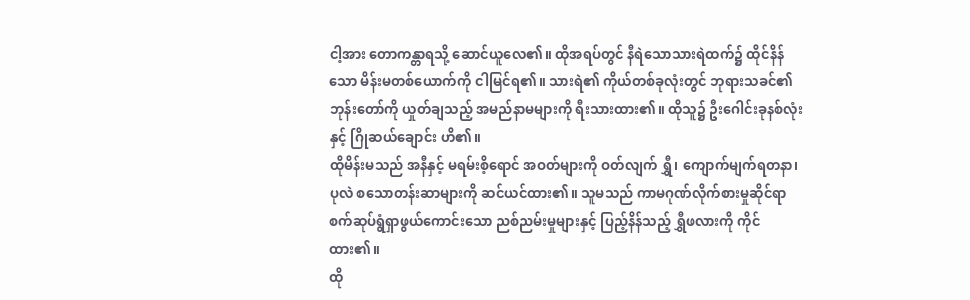ငါ့အား တောကန္တာရသို့ ဆောင်ယူလေ၏။ ထိုအရပ်တွင် နီရဲသောသားရဲထက်၌ ထိုင်နိန်သော မိန်းမတစ်ယောက်ကို ငါမြင်ရ၏။ သားရဲ၏ ကိုယ်တစ်ခုလုံးတွင် ဘုရားသခင်၏ ဘုန်းတော်ကို ယှုတ်ချသည့် အမည်နာမများကို ရီးသားထား၏။ ထိုသူ၌ ဦးဂေါင်းခုနစ်လုံးနှင့် ဂြိုဆယ်ချောင်း ဟိ၏။
ထိုမိန်းမသည် အနီနှင့် မရမ်းစိ့ရောင် အဝတ်များကို ဝတ်လျက် ရွှီ၊ ကျောက်မျက်ရတနာ၊ ပုလဲ စသောတန်းဆာများကို ဆင်ယင်ထား၏။ သူမသည် ကာမဂုဏ်လိုက်စားမှုဆိုင်ရာ စက်ဆုပ်ရွံရှာဖွယ်ကောင်းသော ညစ်ညမ်းမှုများနှင့် ပြည့်နိန်သည့် ရွှီဖလားကို ကိုင်ထား၏။
ထို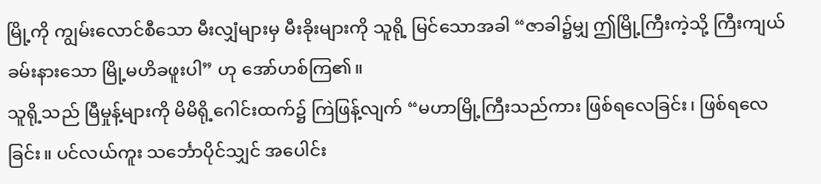မြို့ကို ကျွမ်းလောင်စီသော မီးလျှံများမှ မီးခိုးများကို သူရို့ မြင်သောအခါ “ဇာခါ၌မျှ ဤမြို့ကြီးကဲ့သို့ ကြီးကျယ်ခမ်းနားသော မြို့မဟိခဖူးပါ” ဟု အော်ဟစ်ကြ၏။
သူရို့သည် မြီမှုန့်များကို မိမိရို့ဂေါင်းထက်၌ ကြဲဖြန့်လျက် “မဟာမြို့ကြီးသည်ကား ဖြစ်ရလေခြင်း၊ ဖြစ်ရလေခြင်း။ ပင်လယ်ကူး သင်္ဘောပိုင်သျှင် အပေါင်း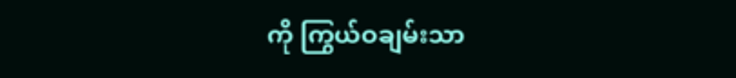ကို ကြွယ်ဝချမ်းသာ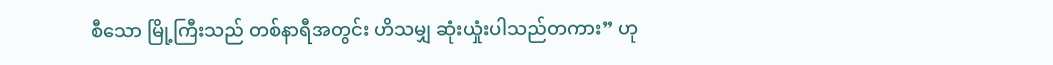စီသော မြို့ကြီးသည် တစ်နာရီအတွင်း ဟိသမျှ ဆုံးယှုံးပါသည်တကား” ဟု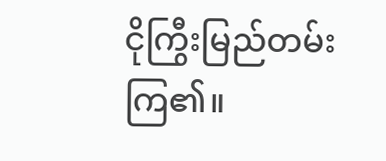ငိုကြွီးမြည်တမ်း ကြ၏။